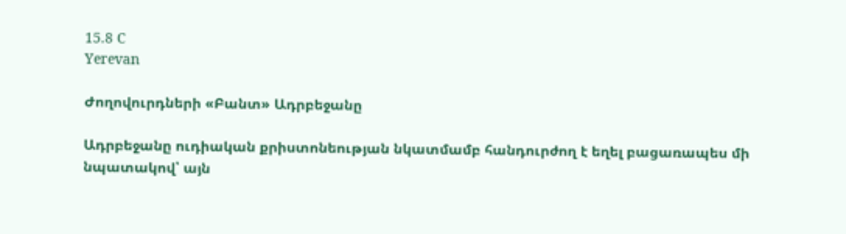15.8 C
Yerevan

Ժողովուրդների «Բանտ» Ադրբեջանը

Ադրբեջանը ուդիական քրիստոնեության նկատմամբ հանդուրժող է եղել բացառապես մի նպատակով՝ այն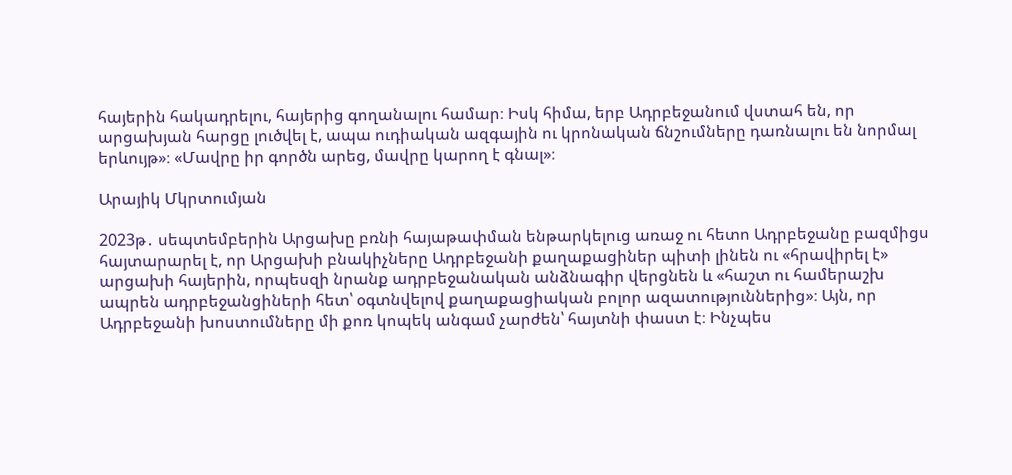հայերին հակադրելու, հայերից գողանալու համար։ Իսկ հիմա, երբ Ադրբեջանում վստահ են, որ արցախյան հարցը լուծվել է, ապա ուդիական ազգային ու կրոնական ճնշումները դառնալու են նորմալ երևույթ»։ «Մավրը իր գործն արեց, մավրը կարող է գնալ»։

Արայիկ Մկրտումյան

2023թ․ սեպտեմբերին Արցախը բռնի հայաթափման ենթարկելուց առաջ ու հետո Ադրբեջանը բազմիցս հայտարարել է, որ Արցախի բնակիչները Ադրբեջանի քաղաքացիներ պիտի լինեն ու «հրավիրել է» արցախի հայերին, որպեսզի նրանք ադրբեջանական անձնագիր վերցնեն և «հաշտ ու համերաշխ ապրեն ադրբեջանցիների հետ՝ օգտնվելով քաղաքացիական բոլոր ազատություններից»։ Այն, որ Ադրբեջանի խոստումները մի քոռ կոպեկ անգամ չարժեն՝ հայտնի փաստ է։ Ինչպես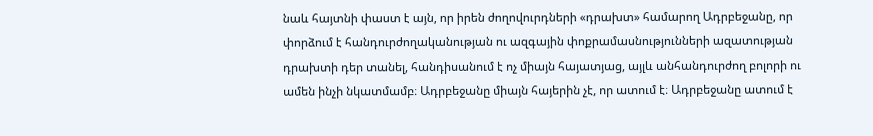նաև հայտնի փաստ է այն, որ իրեն ժողովուրդների «դրախտ» համարող Ադրբեջանը, որ փորձում է հանդուրժողականության ու ազգային փոքրամասնությունների ազատության դրախտի դեր տանել, հանդիսանում է ոչ միայն հայատյաց, այլև անհանդուրժող բոլորի ու ամեն ինչի նկատմամբ։ Ադրբեջանը միայն հայերին չէ, որ ատում է։ Ադրբեջանը ատում է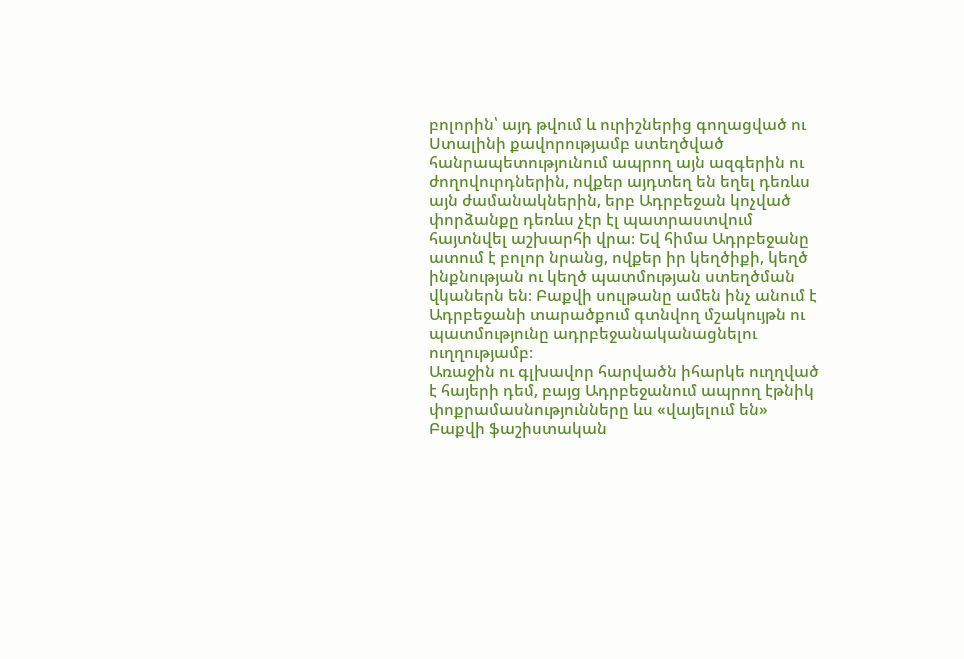բոլորին՝ այդ թվում և ուրիշներից գողացված ու Ստալինի քավորությամբ ստեղծված հանրապետությունում ապրող այն ազգերին ու ժողովուրդներին, ովքեր այդտեղ են եղել դեռևս այն ժամանակներին, երբ Ադրբեջան կոչված փորձանքը դեռևս չէր էլ պատրաստվում հայտնվել աշխարհի վրա։ Եվ հիմա Ադրբեջանը ատում է բոլոր նրանց, ովքեր իր կեղծիքի, կեղծ ինքնության ու կեղծ պատմության ստեղծման վկաներն են։ Բաքվի սուլթանը ամեն ինչ անում է Ադրբեջանի տարածքում գտնվող մշակույթն ու պատմությունը ադրբեջանականացնելու ուղղությամբ։
Առաջին ու գլխավոր հարվածն իհարկե ուղղված է հայերի դեմ, բայց Ադրբեջանում ապրող էթնիկ փոքրամասնությունները ևս «վայելում են» Բաքվի ֆաշիստական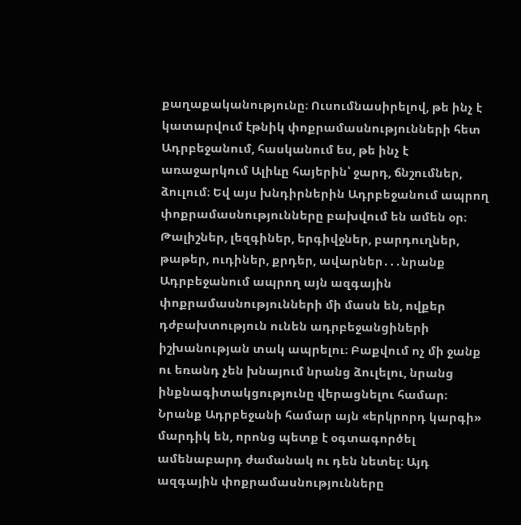քաղաքականությունը։ Ուսումնասիրելով, թե ինչ է կատարվում էթնիկ փոքրամասնությունների հետ Ադրբեջանում, հասկանում ես, թե ինչ է առաջարկում Ալիևը հայերին՝ ջարդ, ճնշումներ, ձուլում։ Եվ այս խնդիրներին Ադրբեջանում ապրող փոքրամասնությունները բախվում են ամեն օր։ Թալիշներ, լեզգիներ, երգիվջներ, բարդուղներ, թաթեր, ուդիներ, քրդեր, ավարներ․․․նրանք Ադրբեջանում ապրող այն ազգային փոքրամասնությունների մի մասն են, ովքեր դժբախտություն ունեն ադրբեջանցիների իշխանության տակ ապրելու։ Բաքվում ոչ մի ջանք ու եռանդ չեն խնայում նրանց ձուլելու, նրանց ինքնագիտակցությունը վերացնելու համար։ Նրանք Ադրբեջանի համար այն «երկրորդ կարգի» մարդիկ են, որոնց պետք է օգտագործել ամենաբարդ ժամանակ ու դեն նետել։ Այդ ազգային փոքրամասնությունները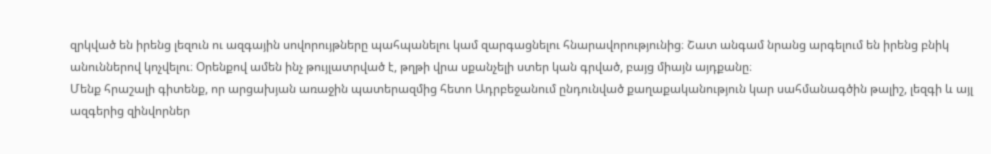զրկված են իրենց լեզուն ու ազգային սովորույթները պահպանելու կամ զարգացնելու հնարավորությունից։ Շատ անգամ նրանց արգելում են իրենց բնիկ անուններով կոչվելու։ Օրենքով ամեն ինչ թույլատրված է, թղթի վրա սքանչելի ստեր կան գրված, բայց միայն այդքանը։
Մենք հրաշալի գիտենք, որ արցախյան առաջին պատերազմից հետո Ադրբեջանում ընդունված քաղաքականություն կար սահմանագծին թալիշ, լեզգի և այլ ազգերից զինվորներ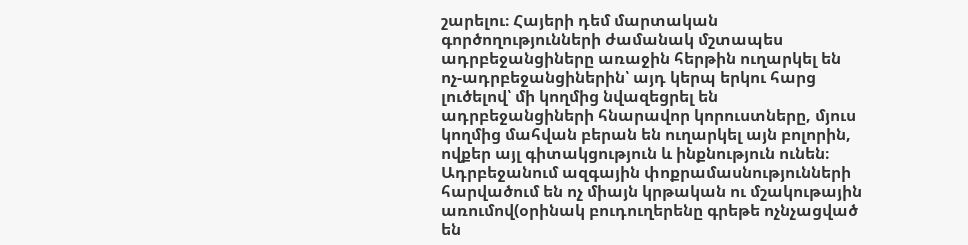շարելու։ Հայերի դեմ մարտական գործողությունների ժամանակ մշտապես ադրբեջանցիները առաջին հերթին ուղարկել են ոչ-ադրբեջանցիներին՝ այդ կերպ երկու հարց լուծելով՝ մի կողմից նվազեցրել են ադրբեջանցիների հնարավոր կորուստները, մյուս կողմից մահվան բերան են ուղարկել այն բոլորին, ովքեր այլ գիտակցություն և ինքնություն ունեն։ Ադրբեջանում ազգային փոքրամասնությունների հարվածում են ոչ միայն կրթական ու մշակութային առումով(օրինակ բուդուղերենը գրեթե ոչնչացված են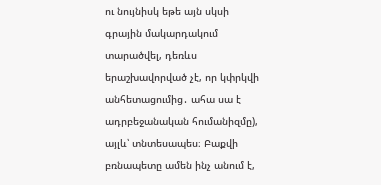ու նույնիսկ եթե այն սկսի գրային մակարդակում տարածվել, դեռևս երաշխավորված չէ, որ կփրկվի անհետացումից․ ահա սա է ադրբեջանական հումանիզմը), այլև՝ տնտեսապես։ Բաքվի բռնապետը ամեն ինչ անում է,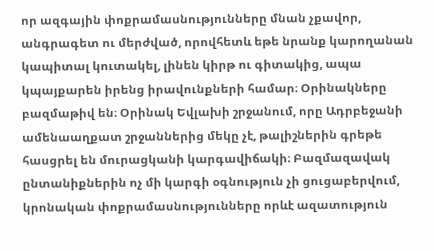որ ազգային փոքրամասնությունները մնան չքավոր, անգրագետ ու մերժված, որովհետև եթե նրանք կարողանան կապիտալ կուտակել, լինեն կիրթ ու գիտակից, ապա կպայքարեն իրենց իրավունքների համար։ Օրինակները բազմաթիվ են։ Օրինակ Եվլախի շրջանում, որը Ադրբեջանի ամենաաղքատ շրջաններից մեկը չէ, թալիշներին գրեթե հասցրել են մուրացկանի կարգավիճակի։ Բազմազավակ ընտանիքներին ոչ մի կարգի օգնություն չի ցուցաբերվում, կրոնական փոքրամասնությունները որևէ ազատություն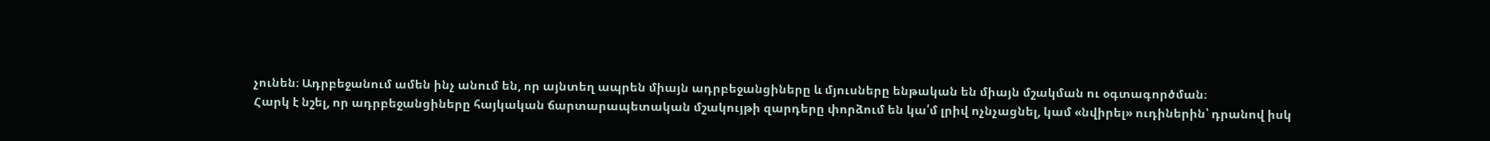չունեն։ Ադրբեջանում ամեն ինչ անում են, որ այնտեղ ապրեն միայն ադրբեջանցիները և մյուսները ենթական են միայն մշակման ու օգտագործման։
Հարկ է նշել, որ ադրբեջանցիները հայկական ճարտարապետական մշակույթի զարդերը փորձում են կա՛մ լրիվ ոչնչացնել, կամ «նվիրել» ուդիներին՝ դրանով իսկ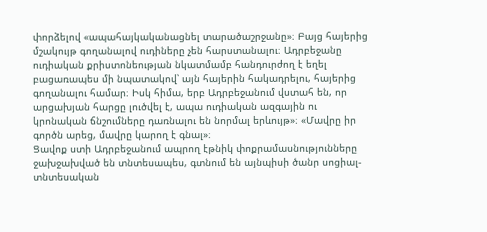փորձելով «ապահայկականացնել տարածաշրջանը»։ Բայց հայերից մշակույթ գողանալով ուդիները չեն հարստանալու։ Ադրբեջանը ուդիական քրիստոնեության նկատմամբ հանդուրժող է եղել բացառապես մի նպատակով՝ այն հայերին հակադրելու, հայերից գողանալու համար։ Իսկ հիմա, երբ Ադրբեջանում վստահ են, որ արցախյան հարցը լուծվել է, ապա ուդիական ազգային ու կրոնական ճնշումները դառնալու են նորմալ երևույթ»։ «Մավրը իր գործն արեց, մավրը կարող է գնալ»։
Ցավոք ստի Ադրբեջանում ապրող էթնիկ փոքրամասնությունները ջախջախված են տնտեսապես, գտնում են այնպիսի ծանր սոցիալ-տնտեսական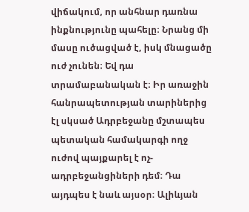վիճակում, որ անհնար դառնա ինքնությունը պահելը։ Նրանց մի մասը ուծացված է, իսկ մնացածը ուժ չունեն։ Եվ դա տրամաբանական է։ Իր առաջին հանրապետության տարիներից էլ սկսած Ադրբեջանը մշտապես պետական համակարգի ողջ ուժով պայքարել է ոչ-ադրբեջանցիների դեմ։ Դա այդպես է նաև այսօր։ Ալիևյան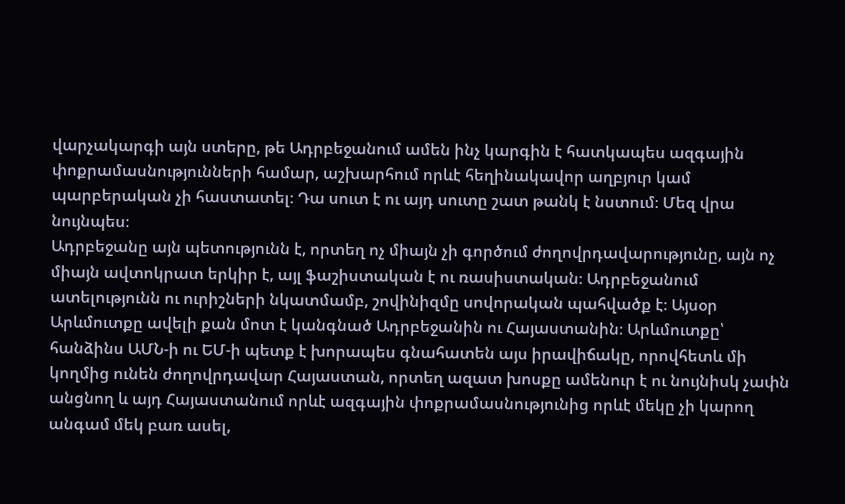վարչակարգի այն ստերը, թե Ադրբեջանում ամեն ինչ կարգին է հատկապես ազգային փոքրամասնությունների համար, աշխարհում որևէ հեղինակավոր աղբյուր կամ պարբերական չի հաստատել։ Դա սուտ է ու այդ սուտը շատ թանկ է նստում։ Մեզ վրա նույնպես։
Ադրբեջանը այն պետությունն է, որտեղ ոչ միայն չի գործում ժողովրդավարությունը, այն ոչ միայն ավտոկրատ երկիր է, այլ ֆաշիստական է ու ռասիստական։ Ադրբեջանում ատելությունն ու ուրիշների նկատմամբ, շովինիզմը սովորական պահվածք է։ Այսօր Արևմուտքը ավելի քան մոտ է կանգնած Ադրբեջանին ու Հայաստանին։ Արևմուտքը՝ հանձինս ԱՄՆ‑ի ու ԵՄ‑ի պետք է խորապես գնահատեն այս իրավիճակը, որովհետև մի կողմից ունեն ժողովրդավար Հայաստան, որտեղ ազատ խոսքը ամենուր է ու նույնիսկ չափն անցնող և այդ Հայաստանում որևէ ազգային փոքրամասնությունից որևէ մեկը չի կարող անգամ մեկ բառ ասել,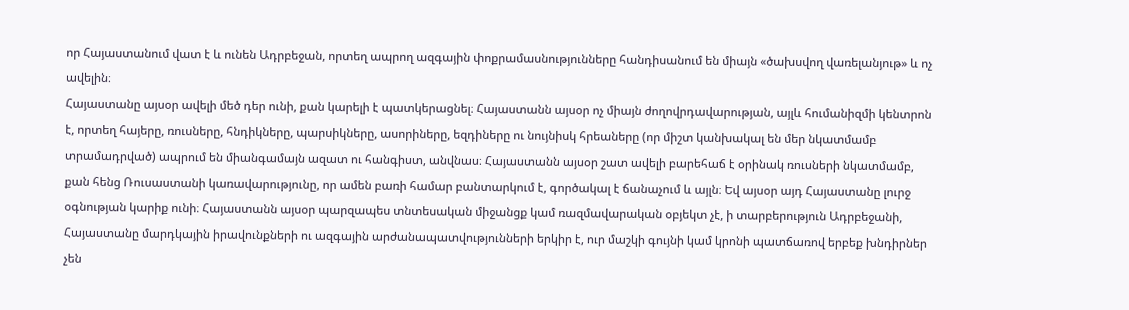որ Հայաստանում վատ է և ունեն Ադրբեջան, որտեղ ապրող ազգային փոքրամասնությունները հանդիսանում են միայն «ծախսվող վառելանյութ» և ոչ ավելին։
Հայաստանը այսօր ավելի մեծ դեր ունի, քան կարելի է պատկերացնել։ Հայաստանն այսօր ոչ միայն ժողովրդավարության, այլև հումանիզմի կենտրոն է, որտեղ հայերը, ռուսները, հնդիկները, պարսիկները, ասորիները, եզդիները ու նույնիսկ հրեաները (որ միշտ կանխակալ են մեր նկատմամբ տրամադրված) ապրում են միանգամայն ազատ ու հանգիստ, անվնաս։ Հայաստանն այսօր շատ ավելի բարեհաճ է օրինակ ռուսների նկատմամբ, քան հենց Ռուսաստանի կառավարությունը, որ ամեն բառի համար բանտարկում է, գործակալ է ճանաչում և այլն։ Եվ այսօր այդ Հայաստանը լուրջ օգնության կարիք ունի։ Հայաստանն այսօր պարզապես տնտեսական միջանցք կամ ռազմավարական օբյեկտ չէ, ի տարբերություն Ադրբեջանի, Հայաստանը մարդկային իրավունքների ու ազգային արժանապատվությունների երկիր է, ուր մաշկի գույնի կամ կրոնի պատճառով երբեք խնդիրներ չեն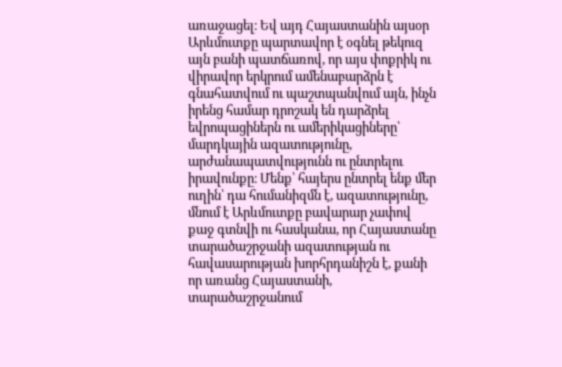առաջացել։ Եվ այդ Հայաստանին այսօր Արևմուտքը պարտավոր է օգնել թեկուզ այն բանի պատճառով, որ այս փոքրիկ ու վիրավոր երկրում ամենաբարձրն է գնահատվում ու պաշտպանվում այն, ինչն իրենց համար դրոշակ են դարձրել եվրոպացիներն ու ամերիկացիները՝ մարդկային ազատությունը, արժանապատվությունն ու ընտրելու իրավունքը։ Մենք՝ հայերս ընտրել ենք մեր ուղին՝ դա հումանիզմն է, ազատությունը, մնում է Արևմուտքը բավարար չափով քաջ գտնվի ու հասկանա, որ Հայաստանը տարածաշրջանի ազատության ու հավասարության խորհրդանիշն է, քանի որ առանց Հայաստանի, տարածաշրջանում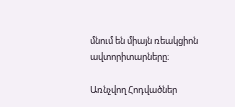մնում են միայն ռեակցիոն ավտորիտարները։

Առնչվող Հոդվածներ